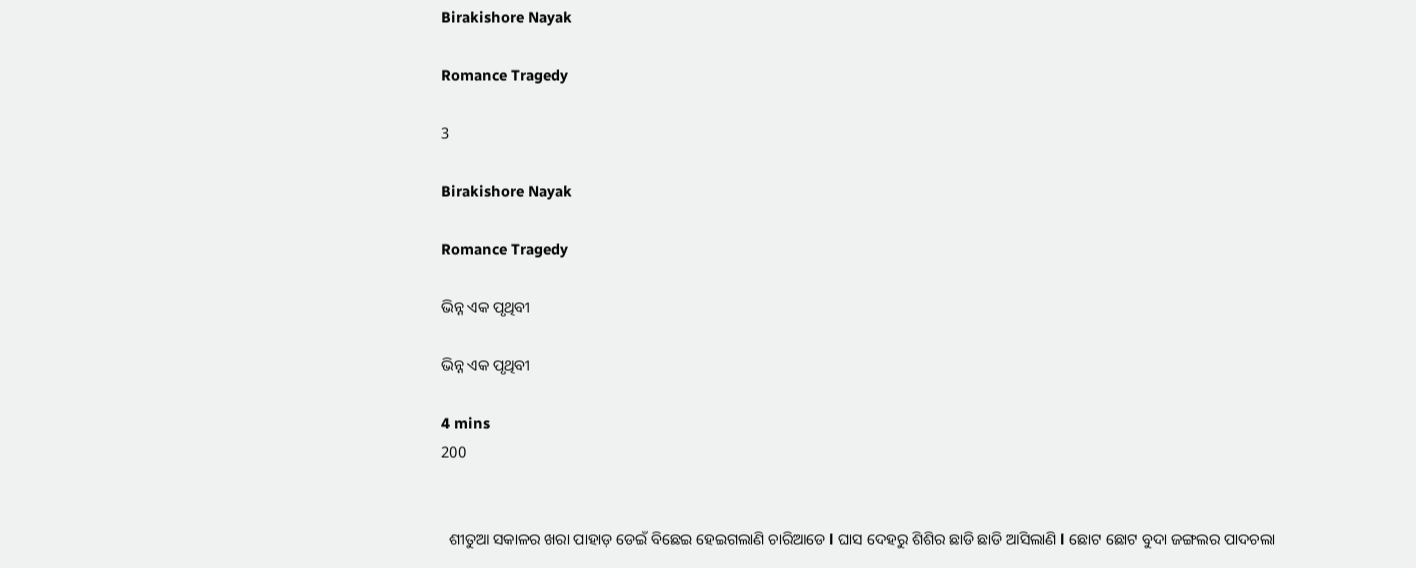Birakishore Nayak

Romance Tragedy

3

Birakishore Nayak

Romance Tragedy

ଭିନ୍ନ ଏକ ପୃଥିବୀ

ଭିନ୍ନ ଏକ ପୃଥିବୀ

4 mins
200


  ଶୀତୁଆ ସକାଳର ଖରା ପାହାଡ଼ ଡେଇଁ ବିଛେଇ ହେଇଗଲାଣି ଚାରିଆଡେ l ଘାସ ଦେହରୁ ଶିଶିର ଛାଡି ଛାଡି ଆସିଲାଣି l ଛୋଟ ଛୋଟ ବୁଦା ଜଙ୍ଗଲର ପାଦଚଲା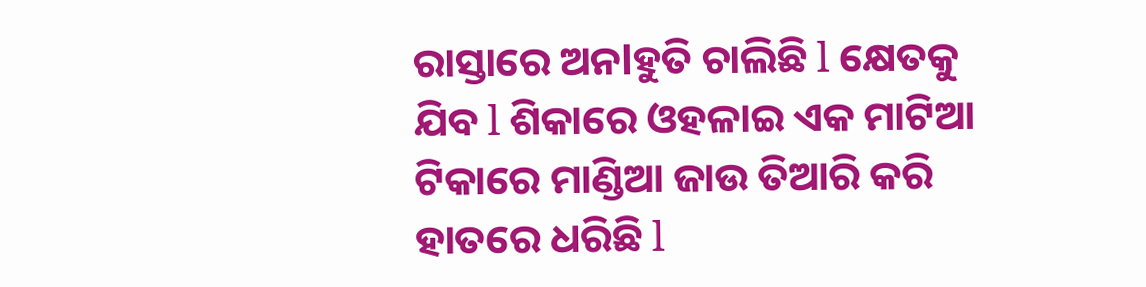ରାସ୍ତାରେ ଅନlହୁତି ଚାଲିଛି l କ୍ଷେତକୁ ଯିବ l ଶିକାରେ ଓହଳାଇ ଏକ ମାଟିଆ ଟିକାରେ ମାଣ୍ଡିଆ ଜାଉ ତିଆରି କରି ହାତରେ ଧରିଛି l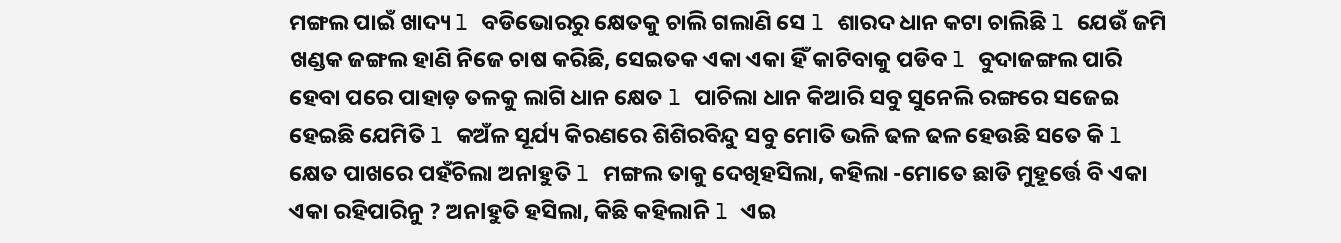ମଙ୍ଗଲ ପାଇଁ ଖାଦ୍ୟ l ବଡିଭୋରରୁ କ୍ଷେତକୁ ଚାଲି ଗଲାଣି ସେ l ଶାରଦ ଧାନ କଟା ଚାଲିଛି l ଯେଉଁ ଜମି ଖଣ୍ଡକ ଜଙ୍ଗଲ ହାଣି ନିଜେ ଚାଷ କରିଛି, ସେଇତକ ଏକା ଏକା ହିଁ କାଟିବାକୁ ପଡିବ l ବୁଦାଜଙ୍ଗଲ ପାରି ହେବା ପରେ ପାହାଡ଼ ତଳକୁ ଲାଗି ଧାନ କ୍ଷେତ l ପାଚିଲା ଧାନ କିଆରି ସବୁ ସୁନେଲି ରଙ୍ଗରେ ସଜେଇ ହେଇଛି ଯେମିତି l କଅଁଳ ସୂର୍ଯ୍ୟ କିରଣରେ ଶିଶିରବିନ୍ଦୁ ସବୁ ମୋତି ଭଳି ଢଳ ଢଳ ହେଉଛି ସତେ କି l କ୍ଷେତ ପାଖରେ ପହଁଚିଲା ଅନlହୁତି l ମଙ୍ଗଲ ତାକୁ ଦେଖିହସିଲା, କହିଲା -ମୋତେ ଛାଡି ମୁହୂର୍ତ୍ତେ ବି ଏକା ଏକା ରହିପାରିନୁ ? ଅନlହୁତି ହସିଲା, କିଛି କହିଲାନି l ଏଇ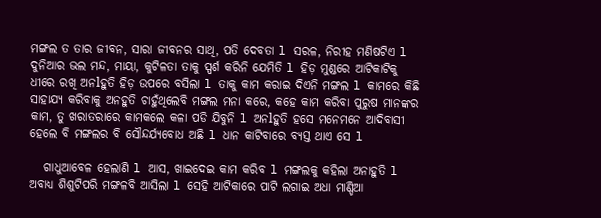ମଙ୍ଗଲ ତ ତାର ଜୀବନ, ସାରା ଜୀବନର ସାଥି, ପତି ଦେବତା l ସରଳ, ନିରୀହ ମଣିଷଟିଏ l ଦୁନିଆର ଭଲ ମନ୍ଦ, ମାୟା, କୁଟିଳତା ତାକୁ ସ୍ପର୍ଶ କରିନି ଯେମିତି l ହିଡ଼ ମୁଣ୍ଡରେ ଆଟିକାଟିକୁ ଧୀରେ ରଖି ଅନlହୁତି ହିଡ଼ ଉପରେ ବସିଲା l ତାକୁ କାମ କରାଇ ଦିଏନି ମଙ୍ଗଲ l କାମରେ କିଛି ସାହାଯ୍ୟ କରିବାକୁ ଅନହୁତି ଚାହୁଁଥିଲେବି ମଙ୍ଗଲ ମନା କରେ, କହେ କାମ କରିବା ପୁରୁଷ ମାନଙ୍କର କାମ, ତୁ ଖରାତରାରେ କାମକଲେ କଳା ପଡି ଯିବୁନି l ଅନlହୁତି ହସେ ମନେମନେ ଆଦିବାସୀ ହେଲେ ବି ମଙ୍ଗଲର ବି ସୌନ୍ଦର୍ଯ୍ୟବୋଧ ଅଛି l ଧାନ କାଟିବାରେ ବ୍ୟସ୍ତ ଥାଏ ସେ l

   ଗାଧୁଆବେଳ ହେଲାଣି l ଆସ, ଖାଇଦେଇ କାମ କରିବ l ମଙ୍ଗଲକୁ କହିଲା ଅନାହୁତି l ଅବାଧ୍ୟ ଶିଶୁଟିପରି ମଙ୍ଗଳବି ଆସିଲା l ସେହି ଆଟିକାରେ ପାଟି ଲଗାଇ ଅଧା ମାଣ୍ଡିଆ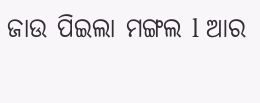ଜାଉ ପିଇଲା ମଙ୍ଗଲ l ଆର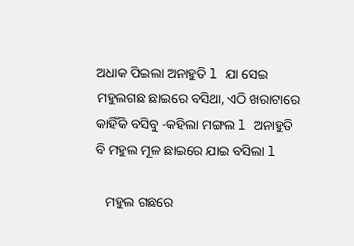ଅଧାକ ପିଇଲା ଅନାହୁତି l ଯା ସେଇ ମହୁଲଗଛ ଛାଇରେ ବସିଥା, ଏଠି ଖରାଟାରେ କାହିଁକି ବସିବୁ -କହିଲା ମଙ୍ଗଲ l ଅନାହୁତି ବି ମହୁଲ ମୂଳ ଛାଇରେ ଯାଇ ବସିଲା l

   ମହୁଲ ଗଛରେ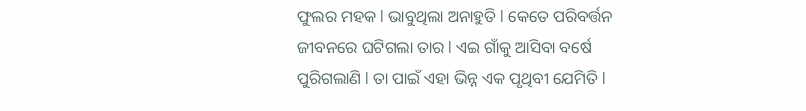ଫୁଲର ମହକ l ଭାବୁଥିଲା ଅନାହୁତି l କେତେ ପରିବର୍ତ୍ତନ ଜୀବନରେ ଘଟିଗଲା ତାର l ଏଇ ଗାଁକୁ ଆସିବା ବର୍ଷେ ପୁରିଗଲାଣି l ତା ପାଇଁ ଏହା ଭିନ୍ନ ଏକ ପୃଥିବୀ ଯେମିତି l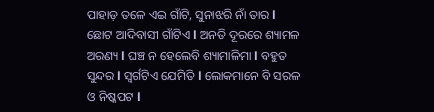ପାହାଡ଼ ତଳେ ଏଇ ଗାଁଟି, ସୁନାଝରି ନାଁ ତାର l ଛୋଟ ଆଦିବାସୀ ଗାଁଟିଏ l ଅନତି ଦୂରରେ ଶ୍ୟାମଳ ଅରଣ୍ୟ l ଘଞ୍ଚ ନ ହେଲେବି ଶ୍ୟାମାଳିମା l ବହୁତ ସୁନ୍ଦର l ସ୍ୱର୍ଗଟିଏ ଯେମିତି l ଲୋକମାନେ ବି ସରଳ ଓ ନିଷ୍କପଟ l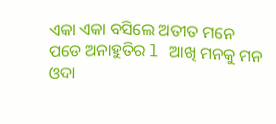ଏକା ଏକା ବସିଲେ ଅତୀତ ମନେ ପଡେ ଅନାହୁତିର l ଆଖି ମନକୁ ମନ ଓଦା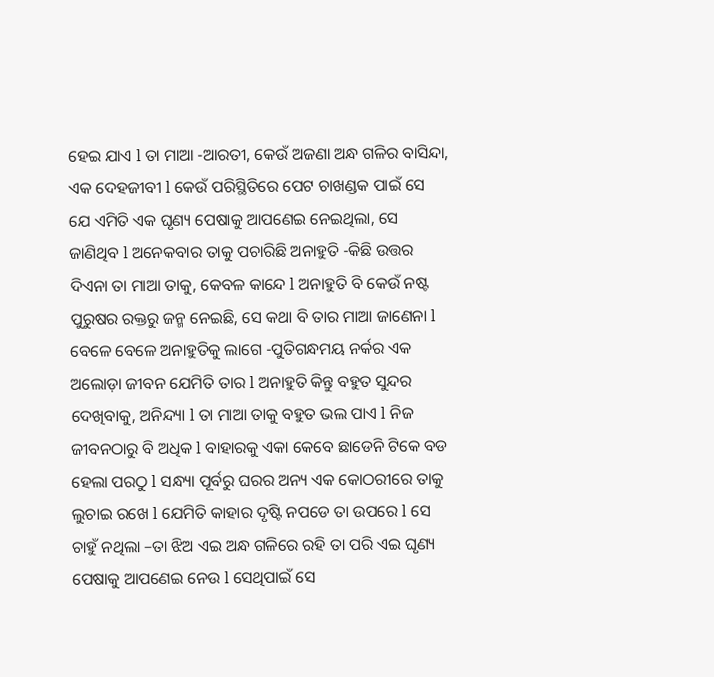ହେଇ ଯାଏ l ତା ମାଆ -ଆରତୀ, କେଉଁ ଅଜଣା ଅନ୍ଧ ଗଳିର ବାସିନ୍ଦା, ଏକ ଦେହଜୀବୀ l କେଉଁ ପରିସ୍ଥିତିରେ ପେଟ ଚାଖଣ୍ଡକ ପାଇଁ ସେ ଯେ ଏମିତି ଏକ ଘୃଣ୍ୟ ପେଷାକୁ ଆପଣେଇ ନେଇଥିଲା, ସେ ଜାଣିଥିବ l ଅନେକବାର ତାକୁ ପଚାରିଛି ଅନାହୁତି -କିଛି ଉତ୍ତର ଦିଏନା ତା ମାଆ ତାକୁ, କେବଳ କାନ୍ଦେ l ଅନାହୁତି ବି କେଉଁ ନଷ୍ଟ ପୁରୁଷର ରକ୍ତରୁ ଜନ୍ମ ନେଇଛି, ସେ କଥା ବି ତାର ମାଆ ଜାଣେନା l ବେଳେ ବେଳେ ଅନାହୁତିକୁ ଲାଗେ -ପୁତିଗନ୍ଧମୟ ନର୍କର ଏକ ଅଲୋଡ଼ା ଜୀବନ ଯେମିତି ତାର l ଅନାହୁତି କିନ୍ତୁ ବହୁତ ସୁନ୍ଦର ଦେଖିବାକୁ, ଅନିନ୍ଦ୍ୟା l ତା ମାଆ ତାକୁ ବହୁତ ଭଲ ପାଏ l ନିଜ ଜୀବନଠାରୁ ବି ଅଧିକ l ବାହାରକୁ ଏକା କେବେ ଛାଡେନି ଟିକେ ବଡ ହେଲା ପରଠୁ l ସନ୍ଧ୍ୟା ପୂର୍ବରୁ ଘରର ଅନ୍ୟ ଏକ କୋଠରୀରେ ତାକୁ ଲୁଚାଇ ରଖେ l ଯେମିତି କାହାର ଦୃଷ୍ଟି ନପଡେ ତା ଉପରେ l ସେ ଚାହୁଁ ନଥିଲା –ତା ଝିଅ ଏଇ ଅନ୍ଧ ଗଳିରେ ରହି ତା ପରି ଏଇ ଘୃଣ୍ୟ ପେଷାକୁ ଆପଣେଇ ନେଉ l ସେଥିପାଇଁ ସେ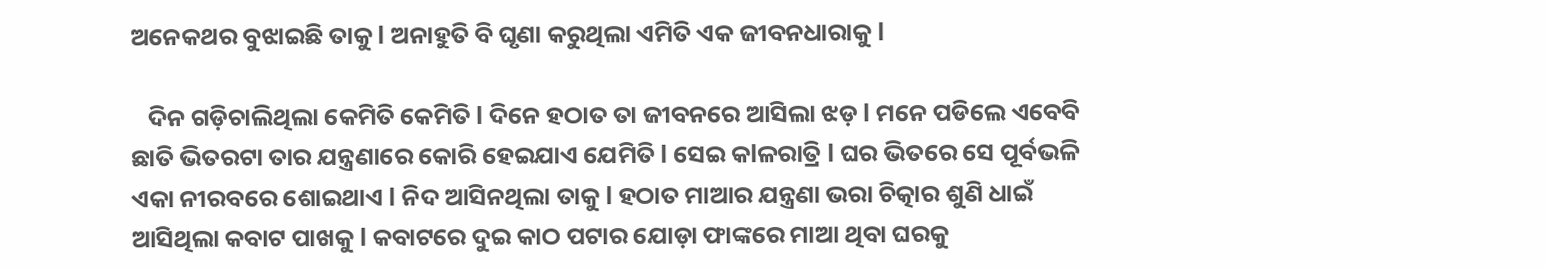ଅନେକଥର ବୁଝାଇଛି ତାକୁ l ଅନାହୁତି ବି ଘୃଣା କରୁଥିଲା ଏମିତି ଏକ ଜୀବନଧାରାକୁ l

   ଦିନ ଗଡ଼ିଚାଲିଥିଲା କେମିତି କେମିତି l ଦିନେ ହଠାତ ତା ଜୀବନରେ ଆସିଲା ଝଡ଼ l ମନେ ପଡିଲେ ଏବେବି ଛାତି ଭିତରଟା ତାର ଯନ୍ତ୍ରଣାରେ କୋରି ହେଇଯାଏ ଯେମିତି l ସେଇ କlଳରାତ୍ରି l ଘର ଭିତରେ ସେ ପୂର୍ବଭଳି ଏକା ନୀରବରେ ଶୋଇଥାଏ l ନିଦ ଆସିନଥିଲା ତାକୁ l ହଠାତ ମାଆର ଯନ୍ତ୍ରଣା ଭରା ଚିତ୍କାର ଶୁଣି ଧାଇଁ ଆସିଥିଲା କବାଟ ପାଖକୁ l କବାଟରେ ଦୁଇ କାଠ ପଟାର ଯୋଡ଼ା ଫାଙ୍କରେ ମାଆ ଥିବା ଘରକୁ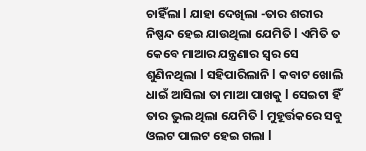ଚାହିଁଲା l ଯାହା ଦେଖିଲା -ତାର ଶରୀର ନିଷ୍ପନ୍ଦ ହେଇ ଯାଉଥିଲା ଯେମିତି l ଏମିତି ତ କେବେ ମାଆର ଯନ୍ତ୍ରଣାର ସ୍ୱର ସେ ଶୁଣିନଥିଲା l ସହିପାରିଲାନି l କବାଟ ଖୋଲି ଧାଇଁ ଆସିଲା ତା ମାଆ ପାଖକୁ l ସେଇଟା ହିଁ ତାର ଭୁଲ ଥିଲା ଯେମିତି l ମୁହୂର୍ତ୍ତକରେ ସବୁ ଓଲଟ ପାଲଟ ହେଇ ଗଲା l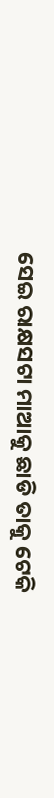ସେଇ ରାକ୍ଷସଟା ମାଆକୁ ଛାଡି ତାକୁ ଟେକି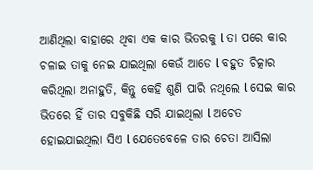ଆଣିଥିଲା ବାହାରେ ଥିବା ଏକ କାର ଭିତରକୁ l ତା ପରେ କାର ଚଳାଇ ତାକୁ ନେଇ ଯାଇଥିଲା କେଉଁ ଆଡେ l ବହୁତ ଚିତ୍କାର କରିଥିଲା ଅନାହୁତି, କିନ୍ତୁ କେହି ଶୁଣି ପାରି ନଥିଲେ l ସେଇ କାର ଭିତରେ ହିଁ ତାର ସବୁକିଛି ସରି ଯାଇଥିଲା l ଅଚେତ ହୋଇଯାଇଥିଲା ସିଏ l ଯେତେବେଳେ ତାର ଚେତା ଆସିଲା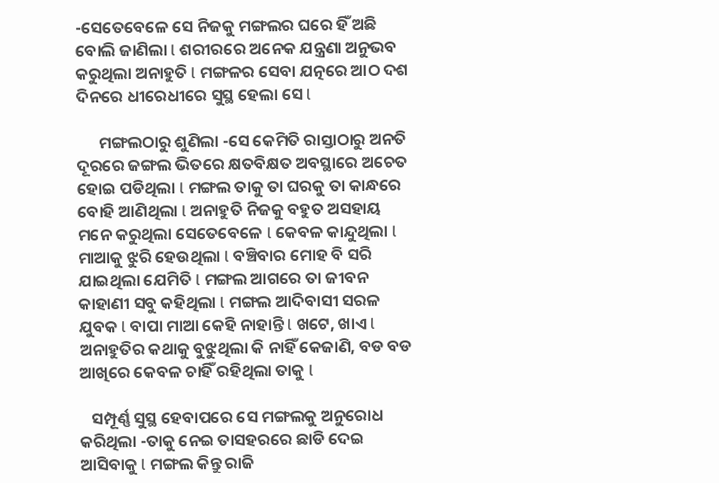-ସେତେବେଳେ ସେ ନିଜକୁ ମଙ୍ଗଲର ଘରେ ହିଁ ଅଛି ବୋଲି ଜାଣିଲା l ଶରୀରରେ ଅନେକ ଯନ୍ତ୍ରଣା ଅନୁଭବ କରୁଥିଲା ଅନାହୁତି l ମଙ୍ଗଳର ସେବା ଯତ୍ନରେ ଆଠ ଦଶ ଦିନରେ ଧୀରେଧୀରେ ସୁସ୍ଥ ହେଲା ସେ l

      ମଙ୍ଗଲଠାରୁ ଶୁଣିଲା -ସେ କେମିତି ରାସ୍ତାଠାରୁ ଅନତି ଦୂରରେ ଜଙ୍ଗଲ ଭିତରେ କ୍ଷତବିକ୍ଷତ ଅବସ୍ଥାରେ ଅଚେତ ହୋଇ ପଡିଥିଲା l ମଙ୍ଗଲ ତାକୁ ତା ଘରକୁ ତା କାନ୍ଧରେ ବୋହି ଆଣିଥିଲା l ଅନାହୁତି ନିଜକୁ ବହୁତ ଅସହାୟ ମନେ କରୁଥିଲା ସେତେବେଳେ l କେବଳ କାନ୍ଦୁଥିଲା l ମାଆକୁ ଝୁରି ହେଉଥିଲା l ବଞ୍ଚିବାର ମୋହ ବି ସରି ଯାଇଥିଲା ଯେମିତି l ମଙ୍ଗଲ ଆଗରେ ତା ଜୀବନ କାହାଣୀ ସବୁ କହିଥିଲା l ମଙ୍ଗଲ ଆଦିବାସୀ ସରଳ ଯୁବକ l ବାପା ମାଆ କେହି ନାହାନ୍ତି l ଖଟେ, ଖାଏ l ଅନାହୁତିର କଥାକୁ ବୁଝୁଥିଲା କି ନାହିଁ କେଜାଣି, ବଡ ବଡ ଆଖିରେ କେବଳ ଚାହିଁ ରହିଥିଲା ତାକୁ l

   ସମ୍ପୂର୍ଣ୍ଣ ସୁସ୍ଥ ହେବାପରେ ସେ ମଙ୍ଗଲକୁ ଅନୁରୋଧ କରିଥିଲା -ତାକୁ ନେଇ ତାସହରରେ ଛାଡି ଦେଇ ଆସିବାକୁ l ମଙ୍ଗଲ କିନ୍ତୁ ରାଜି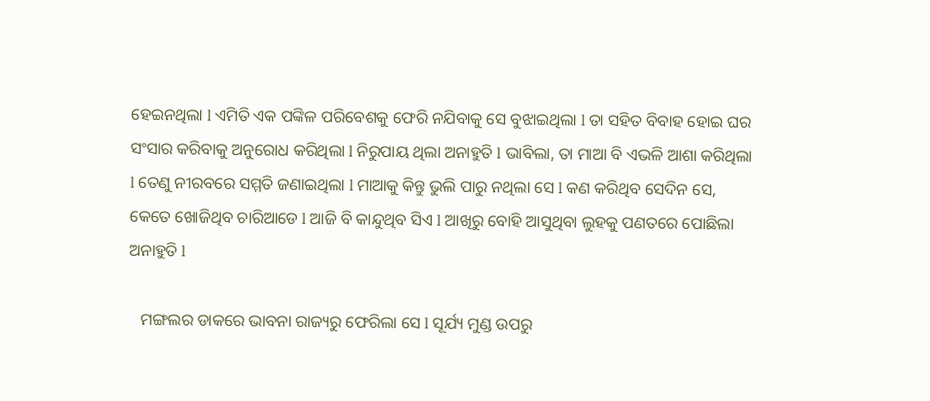ହେଇନଥିଲା l ଏମିତି ଏକ ପଙ୍କିଳ ପରିବେଶକୁ ଫେରି ନଯିବାକୁ ସେ ବୁଝାଇଥିଲା l ତା ସହିତ ବିବାହ ହୋଇ ଘର ସଂସାର କରିବାକୁ ଅନୁରୋଧ କରିଥିଲା l ନିରୁପାୟ ଥିଲା ଅନାହୁତି l ଭାବିଲା, ତା ମାଆ ବି ଏଭଳି ଆଶା କରିଥିଲା l ତେଣୁ ନୀରବରେ ସମ୍ମତି ଜଣାଇଥିଲା l ମାଆକୁ କିନ୍ତୁ ଭୁଲି ପାରୁ ନଥିଲା ସେ l କଣ କରିଥିବ ସେଦିନ ସେ, କେତେ ଖୋଜିଥିବ ଚାରିଆଡେ l ଆଜି ବି କାନ୍ଦୁଥିବ ସିଏ l ଆଖିରୁ ବୋହି ଆସୁଥିବା ଲୁହକୁ ପଣତରେ ପୋଛିଲା ଅନାହୁତି l

   ମଙ୍ଗଲର ଡାକରେ ଭାବନା ରାଜ୍ୟରୁ ଫେରିଲା ସେ l ସୂର୍ଯ୍ୟ ମୁଣ୍ଡ ଉପରୁ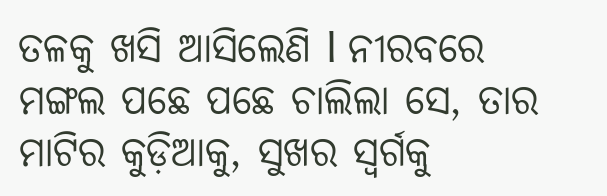ତଳକୁ ଖସି ଆସିଲେଣି l ନୀରବରେ ମଙ୍ଗଲ ପଛେ ପଛେ ଚାଲିଲା ସେ, ତାର ମାଟିର କୁଡ଼ିଆକୁ, ସୁଖର ସ୍ୱର୍ଗକୁ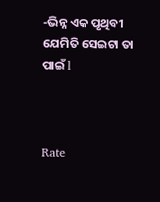-ଭିନ୍ନ ଏକ ପୃଥିବୀ ଯେମିତି ସେଇଟା ତା ପାଇଁ l



Rate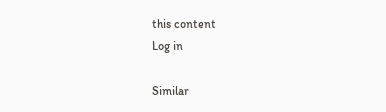this content
Log in

Similar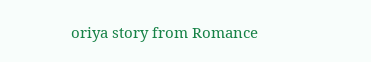oriya story from Romance